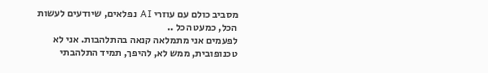מסביב כולם עם עוזרי AI נפלאים, שיודעים לעשות הכל, כמעט הכל ..
לפעמים אני מתמלאה קנאה בהתלהבות. אני לא טכנופובית, ממש לא, להיפך, תמיד התלהבתי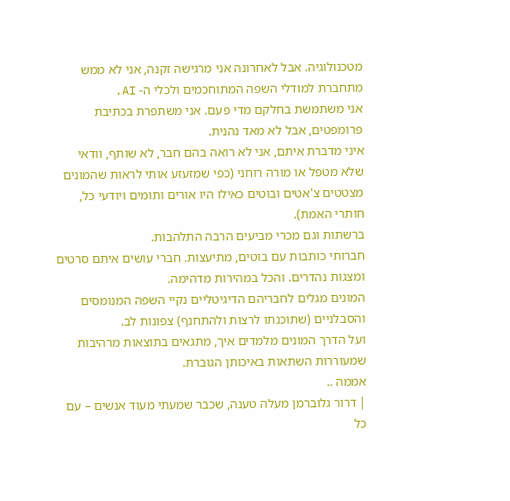מטכנולוגיה. אבל לאחרונה אני מרגישה זקנה, אני לא ממש מתחברת למודלי השפה המתוחכמים ולכלי ה- AI.
אני משתמשת בחלקם מדי פעם. אני משתפרת בכתיבת פרומפטים, אבל לא מאד נהנית.
איני מדברת איתם, אני לא רואה בהם חבר, לא שותף, וודאי שלא מטפל או מורה רוחני (כפי שמזעזע אותי לראות שהמונים מצטטים צ'אטים ובוטים כאילו היו אורים ותומים ויודעי כל, חותרי האמת).
ברשתות וגם מכרי מביעים הרבה התלהבות.
חברותי כותבות עם בוטים, מתיעצות. חברי עושים איתם סרטים ומצגות נהדרים. והכל במהירות מדהימה.
המונים מגלים לחבריהם הדיגיטליים נקיי השפה המנומסים והסבלניים (שתוכנתו לרצות ולהתחנף) צפונות לב.
ועל הדרך המונים מלמדים איך, מתגאים בתוצאות מרהיבות שמעוררות השתאות באיכותן הגוברת.
אממה ..
| דרור גלוברמן מעלה טענה, שכבר שמעתי מעוד אנשים – עם כל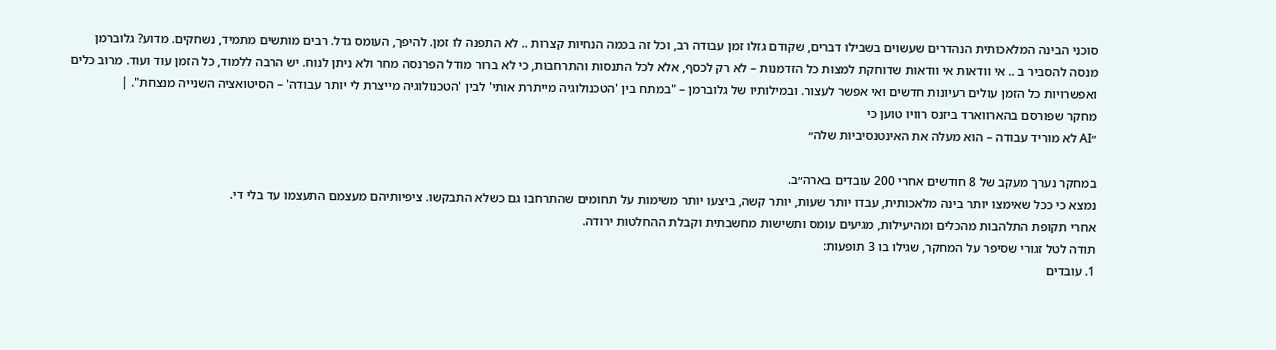סוכני הבינה המלאכותית הנהדרים שעשוים בשבילו דברים, שקודם גזלו זמן עבודה רב, וכל זה בכמה הנחיות קצרות .. לא התפנה לו זמן. להיפך, העומס גדל. רבים מותשים מתמיד, נשחקים. מדוע? גלוברמן מנסה להסביר ב .. אי וודאות אי וודאות שדוחקת למצות כל הזדמנות – לא רק לכסף, אלא לכל התנסות והתרחבות, כי לא ברור מודל הפרנסה מחר ולא ניתן לנוח. יש הרבה ללמוד, כל הזמן עוד ועוד. מרוב כלים ואפשרויות כל הזמן עולים רעיונות חדשים ואי אפשר לעצור. ובמילותיו של גלוברמן – "במתח בין 'הטכנולוגיה מייתרת אותי' לבין 'הטכנולוגיה מייצרת לי יותר עבודה' – הסיטואציה השנייה מנצחת". |
מחקר שפורסם בהארווארד ביזנס רוויו טוען כי
״AI לא מוריד עבודה – הוא מעלה את האינטנסיביות שלה״

במחקר נערך מעקב של 8 חודשים אחרי 200 עובדים בארה״ב.
נמצא כי ככל שאימצו יותר בינה מלאכותית, עבדו יותר שעות, יותר קשה, ביצעו יותר משימות על תחומים שהתרחבו גם כשלא התבקשו. ציפיותיהם מעצמם התעצמו עד בלי די.
אחרי תקופת התלהבות מהכלים ומהיעילות, מגיעים עומס ותשישות מחשבתית וקבלת ההחלטות ירודה.
תודה לטל זגורי שסיפר על המחקר, שגילו בו 3 תופעות:
1. עובדים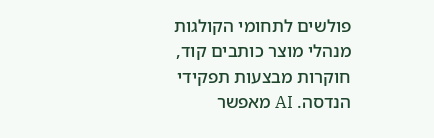פולשים לתחומי הקולגות מנהלי מוצר כותבים קוד, חוקרות מבצעות תפקידי הנדסה. AI מאפשר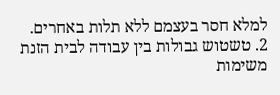למלא חסר בעצמם ללא תלות באחרים.
2. טשטוש גבולות בין עבודה לבית הזנת משימות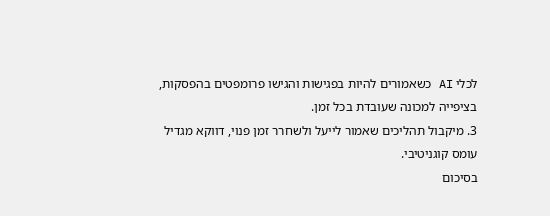לכלי AI כשאמורים להיות בפגישות והגישו פרומפטים בהפסקות, בציפייה למכונה שעובדת בכל זמן.
3. מיקבול תהליכים שאמור לייעל ולשחרר זמן פנוי, דווקא מגדיל עומס קוגניטיבי.
בסיכום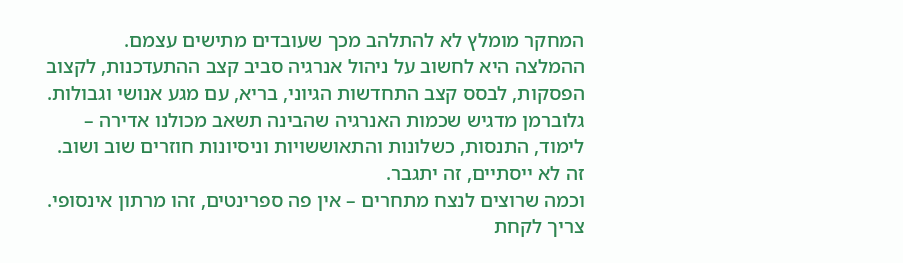המחקר מומלץ לא להתלהב מכך שעובדים מתישים עצמם.
ההמלצה היא לחשוב על ניהול אנרגיה סביב קצב ההתעדכנות, לקצוב הפסקות, לבסס קצב התחדשות הגיוני, בריא, עם מגע אנושי וגבולות.
גלוברמן מדגיש שכמות האנרגיה שהבינה תשאב מכולנו אדירה –
לימוד, התנסות, כשלונות והתאוששויות וניסיונות חוזרים שוב ושוב. זה לא ייסתיים, זה יתגבר.
וכמה שרוצים לנצח מתחרים – אין פה ספרינטים, זהו מרתון אינסופי.
צריך לקחת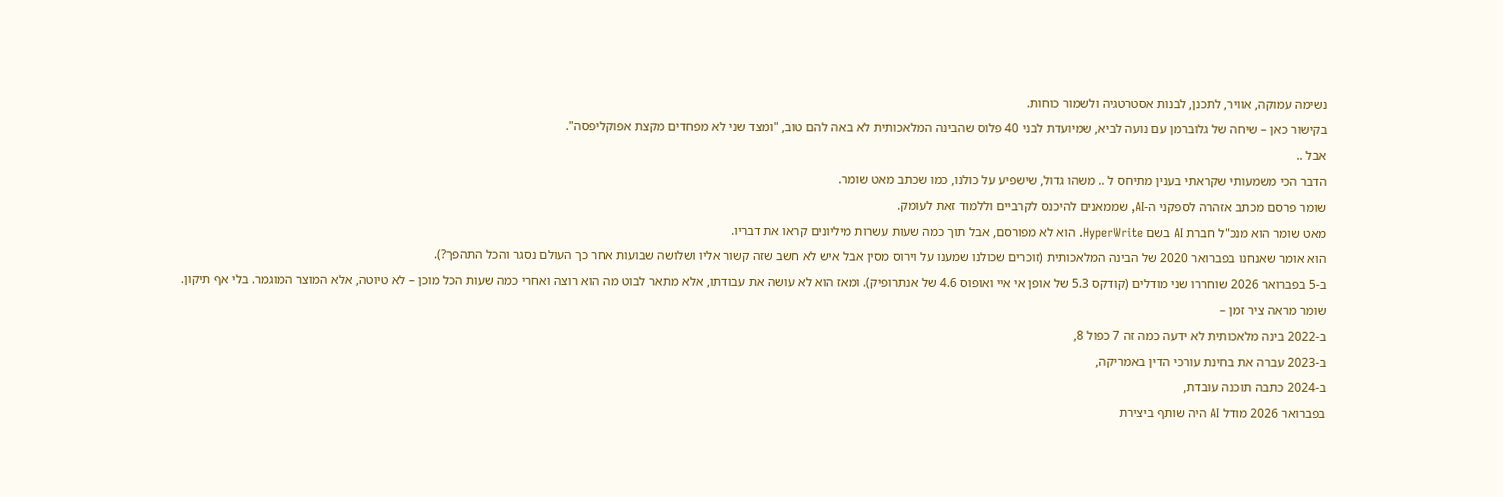נשימה עמוקה, אוויר, לתכנן, לבנות אסטרטגיה ולשמור כוחות.
בקישור כאן – שיחה של גלוברמן עם נועה לביא, שמיועדת לבני 40 פלוס שהבינה המלאכותית לא באה להם טוב, "ומצד שני לא מפחדים מקצת אפוקליפסה".
אבל ..
הדבר הכי משמעותי שקראתי בענין מתיחס ל .. משהו גדול, שישפיע על כולנו, כמו שכתב מאט שומר.
שומר פרסם מכתב אזהרה לספקני ה-AI, שממאנים להיכנס לקרביים וללמוד זאת לעומק.
מאט שומר הוא מנכ"ל חברת AI בשם HyperWrite. הוא לא מפורסם, אבל תוך כמה שעות עשרות מיליונים קראו את דבריו.
הוא אומר שאנחנו בפברואר 2020 של הבינה המלאכותית (זוכרים שכולנו שמענו על וירוס מסין אבל איש לא חשב שזה קשור אליו ושלושה שבועות אחר כך העולם נסגר והכל התהפך?).
ב-5 בפברואר 2026 שוחררו שני מודלים (קודקס 5.3 של אופן אי איי ואופוס 4.6 של אנתרופיק). ומאז הוא לא עושה את עבודתו, אלא מתאר לבוט מה הוא רוצה ואחרי כמה שעות הכל מוכן – לא טיוטה, אלא המוצר המוגמר. בלי אף תיקון.
שומר מראה ציר זמן –
ב-2022 בינה מלאכותית לא ידעה כמה זה 7 כפול 8,
ב-2023 עברה את בחינת עורכי הדין באמריקה,
ב-2024 כתבה תוכנה עובדת,
בפברואר 2026 מודל AI היה שותף ביצירת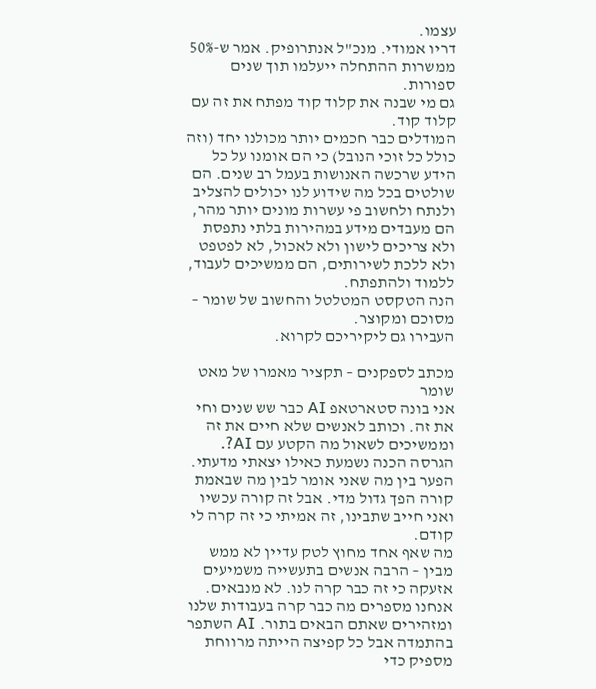עצמו.
דריו אמודי. מנכ"ל אנתרופיק. אמר ש-50% ממשרות ההתחלה ייעלמו תוך שנים ספורות.
גם מי שבנה את קלוד קוד מפתח את זה עם קלוד קוד.
המודלים כבר חכמים יותר מכולנו יחד (וזה כולל כל זוכי הנובל) כי הם אומנו על כל הידע שרכשה האנושות בעמל רב שנים. הם שולטים בכל מה שידוע לנו יכולים להצליב ולנתח ולחשוב פי עשרות מונים יותר מהר, הם מעבדים מידע במהירות בלתי נתפסת ולא צריכים לישון ולא לאכול, לא לפטפט ולא ללכת לשירותים, הם ממשיכים לעבוד, ללמוד ולהתפתח.
הנה הטקסט המטלטל והחשוב של שומר – מסוכם ומקוצר.
העבירו גם ליקיריכם לקרוא.

מכתב לספקנים – תקציר מאמרו של מאט שומר
אני בונה סטארטאפ AI כבר שש שנים וחי את זה. וכותב לאנשים שלא חיים את זה וממשיכים לשאול מה הקטע עם AI?. הגרסה הכנה נשמעת כאילו יצאתי מדעתי. הפער בין מה שאני אומר לבין מה שבאמת קורה הפך גדול מדי. אבל זה קורה עכשיו ואני חייב שתבינו, זה אמיתי כי זה קרה לי קודם.
מה שאף אחד מחוץ לטק עדיין לא ממש מבין – הרבה אנשים בתעשייה משמיעים אזעקה כי זה כבר קרה לנו. לא מנבאים. אנחנו מספרים מה כבר קרה בעבודות שלנו ומזהירים שאתם הבאים בתור. AI השתפר בהתמדה אבל כל קפיצה הייתה מרווחת מספיק כדי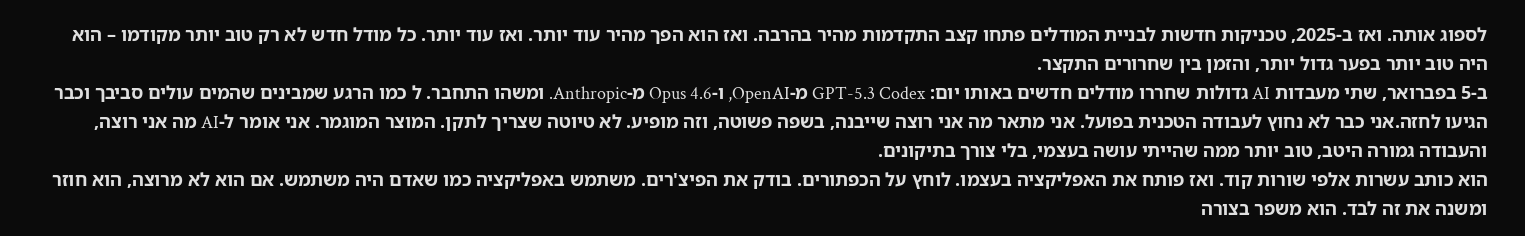לספוג אותה. ואז ב-2025, טכניקות חדשות לבניית המודלים פתחו קצב התקדמות מהיר בהרבה. ואז הוא הפך מהיר עוד יותר. ואז עוד יותר. כל מודל חדש לא רק טוב יותר מקודמו – הוא היה טוב יותר בפער גדול יותר, והזמן בין שחרורים התקצר.
ב-5 בפברואר, שתי מעבדות AI גדולות שחררו מודלים חדשים באותו יום: GPT-5.3 Codex מ-OpenAI, ו-Opus 4.6 מ-Anthropic. ומשהו התחבר. ל כמו הרגע שמבינים שהמים עולים סביבך וכבר הגיעו לחזה.אני כבר לא נחוץ לעבודה הטכנית בפועל. אני מתאר מה אני רוצה שייבנה, בשפה פשוטה, וזה מופיע. לא טיוטה שצריך לתקן. המוצר המוגמר. אני אומר ל-AI מה אני רוצה, והעבודה גמורה היטב, טוב יותר ממה שהייתי עושה בעצמי, בלי צורך בתיקונים.
הוא כותב עשרות אלפי שורות קוד. ואז פותח את האפליקציה בעצמו. לוחץ על הכפתורים. בודק את הפיצ'רים. משתמש באפליקציה כמו שאדם היה משתמש. אם הוא לא מרוצה, הוא חוזר ומשנה את זה לבד. הוא משפר בצורה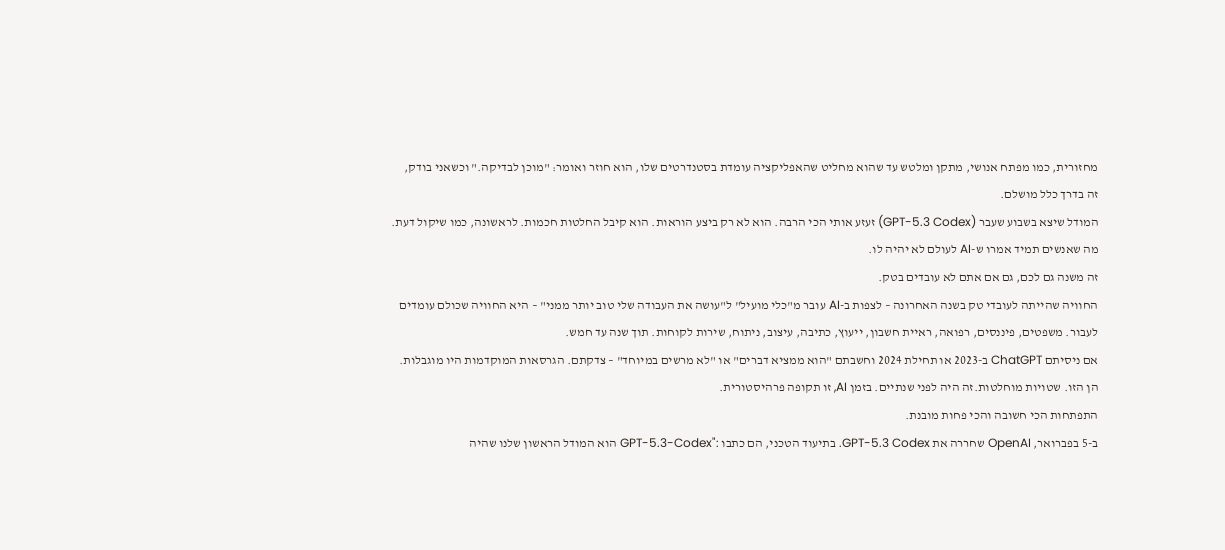מחזורית, כמו מפתח אנושי, מתקן ומלטש עד שהוא מחליט שהאפליקציה עומדת בסטנדרטים שלו, הוא חוזר ואומר: "מוכן לבדיקה." וכשאני בודק, זה בדרך כלל מושלם.
המודל שיצא בשבוע שעבר (GPT-5.3 Codex) זעזע אותי הכי הרבה. הוא לא רק ביצע הוראות. הוא קיבל החלטות חכמות. לראשונה, כמו שיקול דעת. מה שאנשים תמיד אמרו ש-AI לעולם לא יהיה לו.
זה משנה גם לכם, גם אם אתם לא עובדים בטק.
החוויה שהייתה לעובדי טק בשנה האחרונה – לצפות ב-AI עובר מ"כלי מועיל" ל"עושה את העבודה שלי טוב יותר ממני" – היא החוויה שכולם עומדים לעבור. משפטים, פיננסים, רפואה, ראיית חשבון, ייעוץ, כתיבה, עיצוב, ניתוח, שירות לקוחות. תוך שנה עד חמש.
אם ניסיתם ChatGPT ב-2023 או תחילת 2024 וחשבתם "הוא ממציא דברים" או "לא מרשים במיוחד" – צדקתם. הגרסאות המוקדמות היו מוגבלות. הן הזו. שטויות מוחלטות.זה היה לפני שנתיים. בזמן AI, זו תקופה פרהיסטורית.
התפתחות הכי חשובה והכי פחות מובנת.
ב-5 בפברואר, OpenAI שחררה את GPT-5.3 Codex. בתיעוד הטכני, הם כתבו :"GPT-5.3-Codex הוא המודל הראשון שלנו שהיה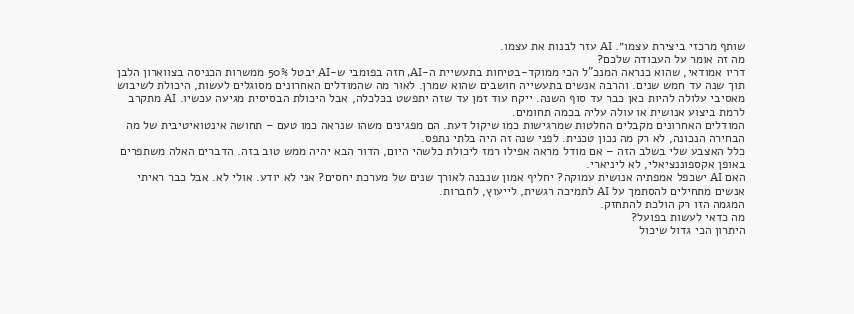שותף מרכזי ביצירת עצמו״. AI עזר לבנות את עצמו.
מה זה אומר על העבודה שלכם?
דריו אמודאי, שהוא כנראה המנכ"ל הכי ממוקד-בטיחות בתעשיית ה-AI, חזה בפומבי ש-AI יבטל 50% ממשרות הכניסה בצווארון הלבן תוך שנה עד חמש שנים. והרבה אנשים בתעשייה חושבים שהוא שמרן. לאור מה שהמודלים האחרונים מסוגלים לעשות, היכולת לשיבוש מאסיבי עלולה להיות כאן כבר עד סוף השנה. ייקח עוד זמן עד שזה יתפשט בכלכלה, אבל היכולת הבסיסית מגיעה עכשיו. AI מתקרב לרמת ביצוע אנושית או עולה עליה בכמה תחומים.
המודלים האחרונים מקבלים החלטות שמרגישות כמו שיקול דעת. הם מפגינים משהו שנראה כמו טעם – תחושה אינטואיטיבית של מה הבחירה הנכונה, לא רק מה נכון טכנית. לפני שנה זה היה בלתי נתפס.
כלל האצבע שלי בשלב הזה – אם מודל מראה אפילו רמז ליכולת כלשהי היום, הדור הבא יהיה ממש טוב בזה. הדברים האלה משתפרים באופן אקספוננציאלי, לא ליניארי.
האם AI ישכפל אמפתיה אנושית עמוקה? יחליף אמון שנבנה לאורך שנים של מערכת יחסים? אני לא יודע. אולי לא. אבל כבר ראיתי אנשים מתחילים להסתמך על AI לתמיכה רגשית, לייעוץ, לחברות.
המגמה הזו רק הולכת להתחזק.
מה כדאי לעשות בפועל?
היתרון הכי גדול שיכול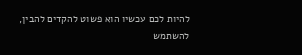להיות לכם עכשיו הוא פשוט להקדים להבין, להשתמש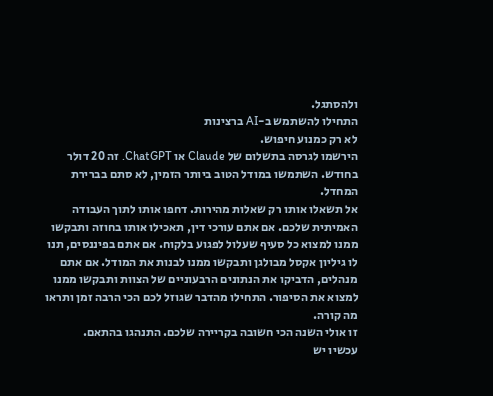ולהסתגל.
התחילו להשתמש ב-AI ברצינות
לא רק כמנוע חיפוש.
הירשמו לגרסה בתשלום של Claude או ChatGPT. זה 20 דולר בחודש. השתמשו במודל הטוב ביותר הזמין, לא סתם בברירת המחדל.
אל תשאלו אותו רק שאלות מהירות. דחפו אותו לתוך העבודה האמיתית שלכם. אם אתם עורכי דין, תאכילו אותו בחוזה ותבקשו ממנו למצוא כל סעיף שעלול לפגוע בלקוח. אם אתם בפיננסים, תנו לו גיליון אקסל מבולגן ותבקשו ממנו לבנות את המודל. אם אתם מנהלים, הדביקו את הנתונים הרבעוניים של הצוות ותבקשו ממנו למצוא את הסיפור. התחילו מהדבר שגוזל לכם הכי הרבה זמן ותראו מה קורה.
זו אולי השנה הכי חשובה בקריירה שלכם. התנהגו בהתאם.
עכשיו יש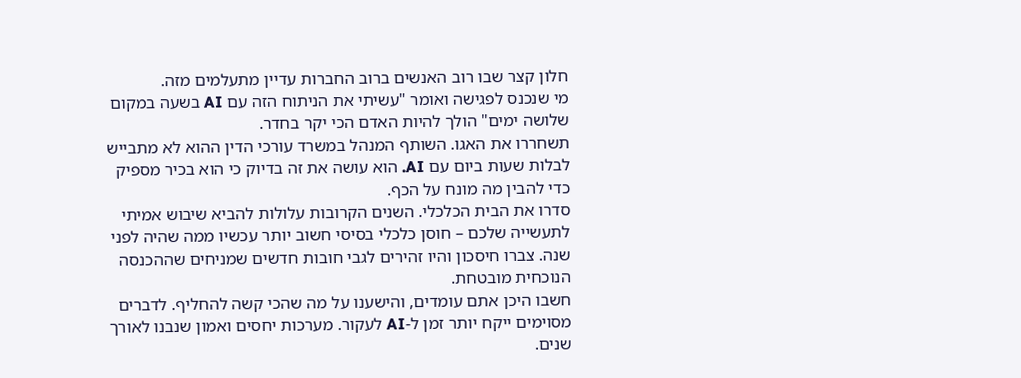חלון קצר שבו רוב האנשים ברוב החברות עדיין מתעלמים מזה.
מי שנכנס לפגישה ואומר "עשיתי את הניתוח הזה עם AI בשעה במקום שלושה ימים" הולך להיות האדם הכי יקר בחדר.
תשחררו את האגו. השותף המנהל במשרד עורכי הדין ההוא לא מתבייש לבלות שעות ביום עם AI. הוא עושה את זה בדיוק כי הוא בכיר מספיק כדי להבין מה מונח על הכף.
סדרו את הבית הכלכלי. השנים הקרובות עלולות להביא שיבוש אמיתי לתעשייה שלכם – חוסן כלכלי בסיסי חשוב יותר עכשיו ממה שהיה לפני שנה. צברו חיסכון והיו זהירים לגבי חובות חדשים שמניחים שההכנסה הנוכחית מובטחת.
חשבו היכן אתם עומדים, והישענו על מה שהכי קשה להחליף. לדברים מסוימים ייקח יותר זמן ל-AI לעקור. מערכות יחסים ואמון שנבנו לאורך שנים.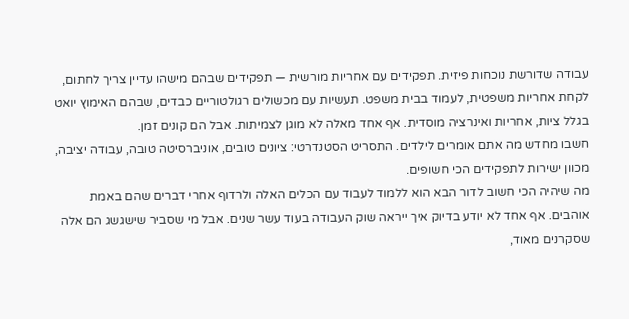עבודה שדורשת נוכחות פיזית. תפקידים עם אחריות מורשית — תפקידים שבהם מישהו עדיין צריך לחתום, לקחת אחריות משפטית, לעמוד בבית משפט. תעשיות עם מכשולים רגולטוריים כבדים, שבהם האימוץ יואט בגלל ציות, אחריות ואינרציה מוסדית. אף אחד מאלה לא מוגן לצמיתות. אבל הם קונים זמן.
חשבו מחדש מה אתם אומרים לילדים. התסריט הסטנדרטי: ציונים טובים, אוניברסיטה טובה, עבודה יציבה, מכוון ישירות לתפקידים הכי חשופים.
מה שיהיה הכי חשוב לדור הבא הוא ללמוד לעבוד עם הכלים האלה ולרדוף אחרי דברים שהם באמת אוהבים. אף אחד לא יודע בדיוק איך ייראה שוק העבודה בעוד עשר שנים. אבל מי שסביר שישגשג הם אלה שסקרנים מאוד,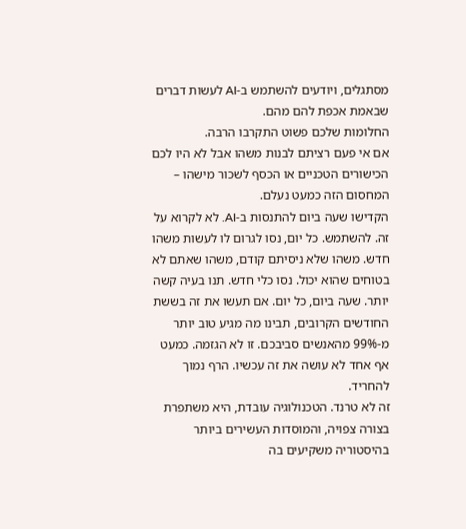מסתגלים, ויודעים להשתמש ב-AI לעשות דברים שבאמת אכפת להם מהם.
החלומות שלכם פשוט התקרבו הרבה.
אם אי פעם רציתם לבנות משהו אבל לא היו לכם הכישורים הטכניים או הכסף לשכור מישהו – המחסום הזה כמעט נעלם.
הקדישו שעה ביום להתנסות ב-AI. לא לקרוא על זה. להשתמש. כל יום, נסו לגרום לו לעשות משהו חדש. משהו שלא ניסיתם קודם, משהו שאתם לא בטוחים שהוא יכול. נסו כלי חדש. תנו בעיה קשה יותר. שעה ביום, כל יום. אם תעשו את זה בששת החודשים הקרובים, תבינו מה מגיע טוב יותר מ-99% מהאנשים סביבכם. זו לא הגזמה. כמעט אף אחד לא עושה את זה עכשיו. הרף נמוך להחריד.
זה לא טרנד. הטכנולוגיה עובדת, היא משתפרת בצורה צפויה, והמוסדות העשירים ביותר בהיסטוריה משקיעים בה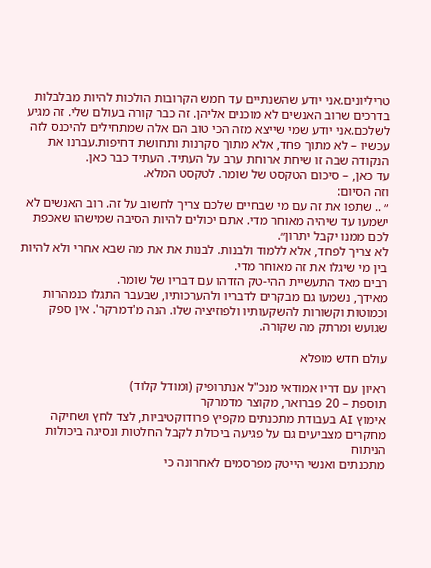טריליונים.אני יודע שהשנתיים עד חמש הקרובות הולכות להיות מבלבלות בדרכים שרוב האנשים לא מוכנים אליהן. זה כבר קורה בעולם שלי. זה מגיע לשלכם.אני יודע שמי שייצא מזה הכי טוב הם אלה שמתחילים להיכנס לזה עכשיו – לא מתוך פחד, אלא מתוך סקרנות ותחושת דחיפות.עברנו את הנקודה שבה זו שיחת ארוחת ערב על העתיד. העתיד כבר כאן.
עד כאן, – סיכום הטקסט של שומר. לטקסט המלא.
וזה הסיום:
״ .. שתפו את זה עם מי שבחיים שלכם צריך לחשוב על זה. רוב האנשים לא ישמעו עד שיהיה מאוחר מדי. אתם יכולים להיות הסיבה שמישהו שאכפת לכם ממנו יקבל יתרון״.
לא צריך לפחד, אלא ללמוד ולבנות. לבנות את את מה שבא אחרי ולא להיות בין מי שיגלו את זה מאוחר מדי.
רבים מאד התעשיית ההי-טק הזדהו עם דבריו של שומר.
מאידך, נשמעו גם מבקרים לדבריו ולהערכותיו, שבעבר התגלו כנמהרות וכמוטות וקשורות להשקעותיו ולפוזיציה שלו. הנה מ'דמרקר'. אין ספק שגועש ומרתק מה שקורה.

עולם חדש מופלא

ראיון עם דריו אמודאי מנכ"ל אנתרופיק (ומודל קלוד)
תוספת – 20 פברואר, מקוצר מדמרקר
אימוץ AI בעבודת מתכנתים מקפיץ פרודוקטיביות, לצד לחץ ושחיקה
מחקרים מצביעים גם על פגיעה ביכולת לקבל החלטות ונסיגה ביכולות הניתוח
מתכנתים ואנשי הייטק מפרסמים לאחרונה כי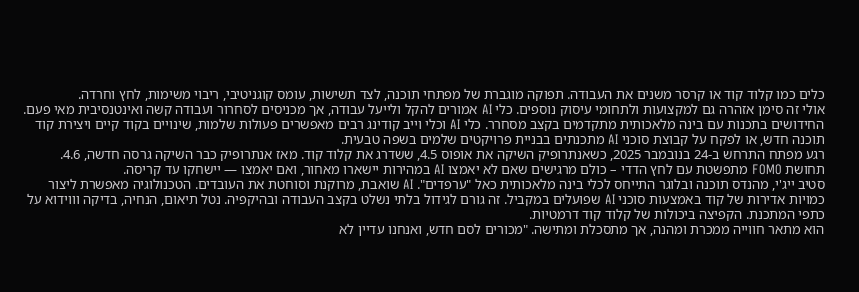כלים כמו קלוד קוד או קרסר משנים את העבודה. תפוקה מוגברת של מפתחי תוכנה, לצד תשישות, עומס קוגניטיבי, ריבוי משימות, לחץ וחרדה.
אולי זה סימן אזהרה גם למקצועות ולתחומי עיסוק נוספים. כלי AI אמורים להקל ולייעל עבודה, אך מכניסים לסחרור ועבודה קשה ואינטנסיבית מאי פעם. החידושים בתכנות עם בינה מלאכותית מתקדמים בקצב מסחרר. כלי AI וכלי וייב קודינג רבים מאפשרים פעולות שלמות, שינויים בקוד קיים ויצירת קוד תוכנה חדש, או לפקח על קבוצת סוכני AI מתכנתים בבניית פרויקטים שלמים בשפה טבעית.
רגע מפתח התרחש ב-24 בנובמבר 2025, כשאנתרופיק השיקה את אופוס 4.5, ששדרג את קלוד קוד. מאז אנתרופיק כבר השיקה גרסה חדשה, 4.6.
תחושת FOMO מתפשטת עם לחץ הדדי – כולם מרגישים שאם לא יאמצו AI במהירות יישארו מאחור, ואם יאמצו — יישחקו עד קריסה.
סטיב ייג'י, מהנדס תוכנה ובלוגר התייחס לכלי בינה מלאכותית כאל "ערפדים". AI שואבת, מרוקנת וסוחטת את העובדים. הטכנולוגיה מאפשרת ליצור כמויות אדירות של קוד באמצעות סוכני AI שפועלים במקביל. זה גורם לגידול בלתי נשלט בקצב העבודה ובהיקפיה. נטל תיאום, הנחיה, בדיקה וווידוא על כתפי המתכנת. הקפיצה ביכולות של קלוד קוד דרמטיות.
הוא מתאר חווייה ממכרת ומהנה, אך מתסכלת ומתישה. "מכורים לסם חדש, ואנחנו עדיין לא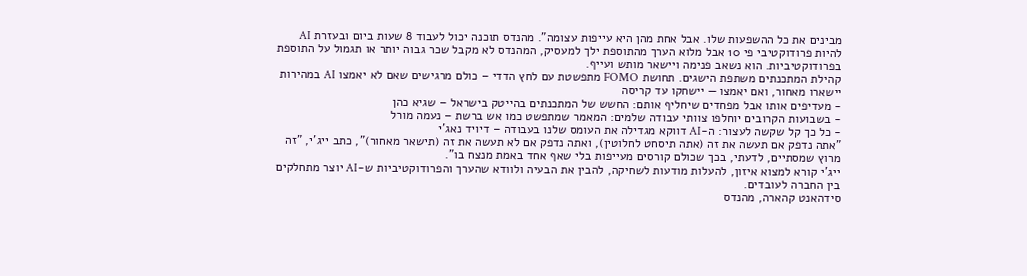מבינים את כל ההשפעות שלו. אבל אחת מהן היא עייפות עצומה". מהנדס תוכנה יכול לעבוד 8 שעות ביום ובעזרת AI להיות פרודוקטיבי פי 10 אבל מלוא הערך מהתוספת ילך למעסיק, המהנדס לא מקבל שכר גבוה יותר או תגמול על התוספת בפרודוקטיביות. הוא נשאב פנימה ויישאר מותש ועייף.
קהילת המתכנתים משתפת הישגים. תחושת FOMO מתפשטת עם לחץ הדדי – כולם מרגישים שאם לא יאמצו AI במהירות יישארו מאחור, ואם יאמצו — יישחקו עד קריסה
- מעדיפים אותו אבל מפחדים שיחליף אותם: החשש של המתכנתים בהייטק בישראל – שגיא כהן
- בשבועות הקרובים יוחלפו צוותי עבודה שלמים: המאמר שמתפשט כמו אש ברשת – נעמה מורל
- כל כך קל שקשה לעצור: ה-AI דווקא מגדילה את העומס שלנו בעבודה – דיויד נאג'י
"אתה נדפק אם תעשה את זה (אתה תיסחט לחלוטין), ואתה נדפק אם לא תעשה את זה (תישאר מאחור)", כתב ייג'י, "זה מרוץ שמסתיים, לדעתי, בכך שכולם קורסים מעייפות בלי שאף אחד באמת מנצח בו".
ייג'י קורא למצוא איזון, להעלות מודעות לשחיקה, להבין את הבעיה ולוודא שהערך והפרודוקטיביות ש-AI יוצר מתחלקים בין החברה לעובדים.
סידהאנט קהארה, מהנדס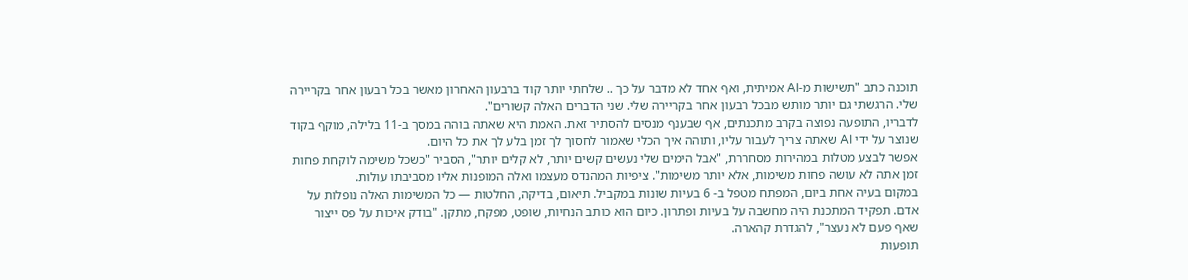תוכנה כתב "תשישות מ-AI אמיתית, ואף אחד לא מדבר על כך .. שלחתי יותר קוד ברבעון האחרון מאשר בכל רבעון אחר בקריירה שלי. הרגשתי גם יותר מותש מבכל רבעון אחר בקריירה שלי. שני הדברים האלה קשורים".
לדבריו, התופעה נפוצה בקרב מתכנתים, אף שבענף מנסים להסתיר זאת. האמת היא שאתה בוהה במסך ב‑11 בלילה, מוקף בקוד שנוצר על ידי AI שאתה צריך לעבור עליו, ותוהה איך הכלי שאמור לחסוך לך זמן בלע לך את כל היום.
אפשר לבצע מטלות במהירות מסחררת, "אבל הימים שלי נעשים קשים יותר, לא קלים יותר", הסביר "כשכל משימה לוקחת פחות זמן אתה לא עושה פחות משימות, אלא יותר משימות". ציפיות המהנדס מעצמו ואלה המופנות אליו מסביבתו עולות.
במקום בעיה אחת ביום, המפתח מטפל ב- 6 בעיות שונות במקביל. תיאום, בדיקה, החלטות — כל המשימות האלה נופלות על אדם. תפקיד המתכנת היה מחשבה על בעיות ופתרון. כיום הוא כותב הנחיות, שופט, מפקח, מתקן. "בודק איכות על פס ייצור שאף פעם לא נעצר", להגדרת קהארה.
תופעות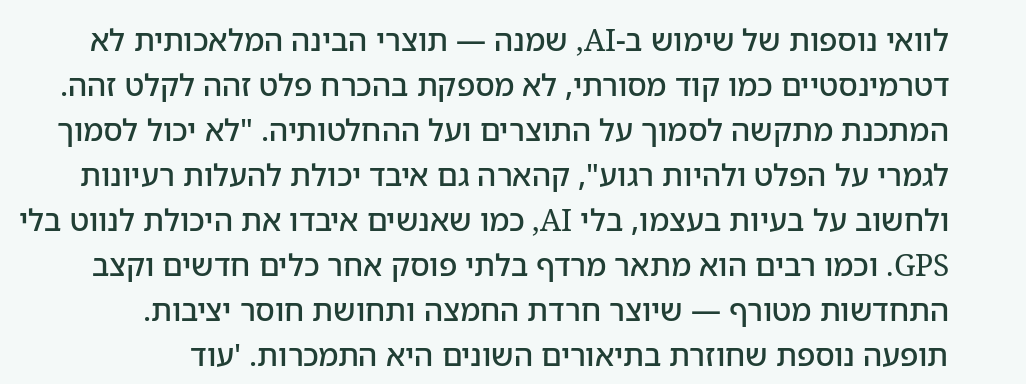לוואי נוספות של שימוש ב-AI, שמנה — תוצרי הבינה המלאכותית לא דטרמינסטיים כמו קוד מסורתי, לא מספקת בהכרח פלט זהה לקלט זהה. המתכנת מתקשה לסמוך על התוצרים ועל ההחלטותיה. "לא יכול לסמוך לגמרי על הפלט ולהיות רגוע", קהארה גם איבד יכולת להעלות רעיונות ולחשוב על בעיות בעצמו, בלי AI, כמו שאנשים איבדו את היכולת לנווט בלי GPS. וכמו רבים הוא מתאר מרדף בלתי פוסק אחר כלים חדשים וקצב התחדשות מטורף — שיוצר חרדת החמצה ותחושת חוסר יציבות.
תופעה נוספת שחוזרת בתיאורים השונים היא התמכרות. 'עוד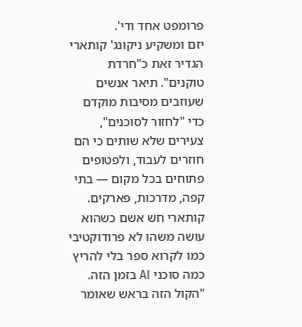פרומפט אחד ודי'.
יזם ומשקיע ניקונג' קותארי הגדיר זאת כ"חרדת טוקנים". תיאר אנשים שעוזבים מסיבות מוקדם כדי "לחזור לסוכנים", צעירים שלא שותים כי הם חוזרים לעבוד, ולפטופים פתוחים בכל מקום — בתי קפה, מדרכות, פארקים.
קותארי חש אשם כשהוא עושה משהו לא פרודוקטיבי כמו לקרוא ספר בלי להריץ כמה סוכני AI בזמן הזה. "הקול הזה בראש שאומר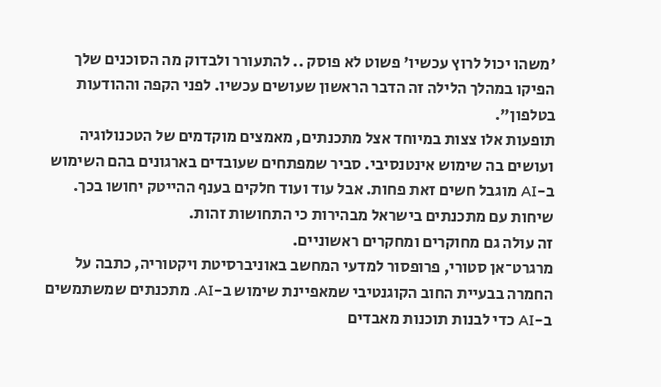'משהו יכול לרוץ עכשיו' פשוט לא פוסק .. להתעורר ולבדוק מה הסוכנים שלך הפיקו במהלך הלילה זה הדבר הראשון שעושים עכשיו. לפני הקפה וההודעות בטלפון".
תופעות אלו צצות במיוחד אצל מתכנתים, מאמצים מוקדמים של הטכנולוגיה ועושים בה שימוש אינטנסיבי. סביר שמפתחים שעובדים בארגונים בהם השימוש ב-AI מוגבל חשים זאת פחות. אבל עוד ועוד חלקים בענף ההייטק יחושו בכך.
שיחות עם מתכנתים בישראל מבהירות כי התחושות זהות.
זה עולה גם מחוקרים ומחקרים ראשוניים.
מרגרט־אן סטורי, פרופסור למדעי המחשב באוניברסיטת ויקטוריה, כתבה על החמרה בבעיית החוב הקוגנטיבי שמאפיינת שימוש ב-AI. מתכנתים שמשתמשים ב-AI כדי לבנות תוכנות מאבדים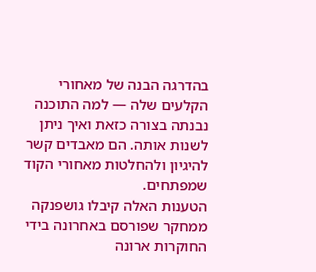בהדרגה הבנה של מאחורי הקלעים שלה — למה התוכנה נבנתה בצורה כזאת ואיך ניתן לשנות אותה. הם מאבדים קשר להיגיון ולהחלטות מאחורי הקוד שמפתחים.
הטענות האלה קיבלו גושפנקה ממחקר שפורסם באחרונה בידי החוקרות ארונה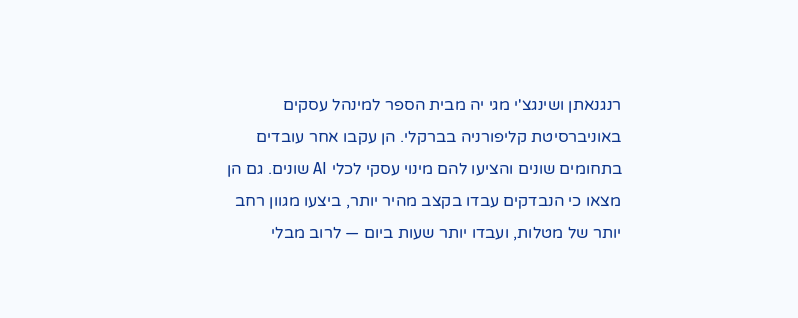רנגנאתן ושינגצ'י מגי יה מבית הספר למינהל עסקים באוניברסיטת קליפורניה בברקלי. הן עקבו אחר עובדים בתחומים שונים והציעו להם מינוי עסקי לכלי AI שונים. גם הן מצאו כי הנבדקים עבדו בקצב מהיר יותר, ביצעו מגוון רחב יותר של מטלות, ועבדו יותר שעות ביום — לרוב מבלי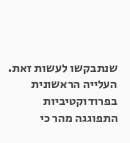שנתבקשו לעשות זאת.
העלייה הראשונית בפרודוקטיביות התפוגגה מהר כי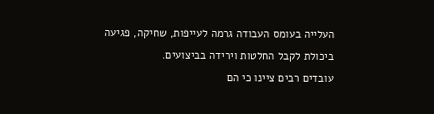העלייה בעומס העבודה גרמה לעייפות, שחיקה, פגיעה ביכולת לקבל החלטות וירידה בביצועים.
עובדים רבים ציינו כי הם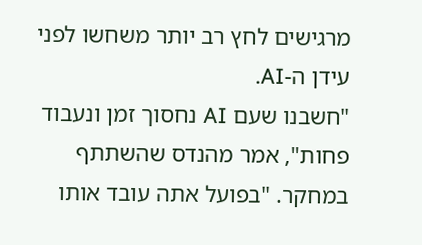מרגישים לחץ רב יותר משחשו לפני עידן ה-AI.
"חשבנו שעם AI נחסוך זמן ונעבוד פחות", אמר מהנדס שהשתתף במחקר. "בפועל אתה עובד אותו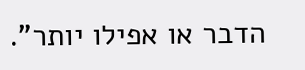הדבר או אפילו יותר".